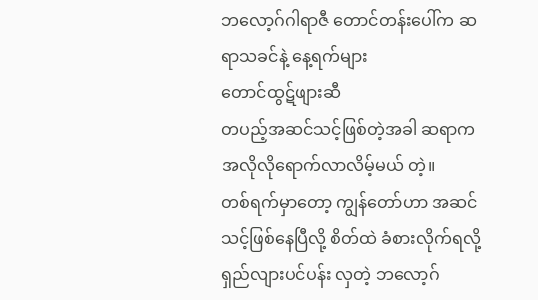ဘလော့ဂ်ဂါရာဇီ တောင်တန်းပေါ်က ဆရာသခင်နဲ့ နေ့ရက်များ
တောင်ထွဋ်ဖျားဆီ
တပည့်အဆင်သင့်ဖြစ်တဲ့အခါ ဆရာက အလိုလိုရောက်လာလိမ့်မယ် တဲ့။
တစ်ရက်မှာတော့ ကျွန်တော်ဟာ အဆင်သင့်ဖြစ်နေပြီလို့ စိတ်ထဲ ခံစားလိုက်ရလို့ ရှည်လျားပင်ပန်း လှတဲ့ ဘလော့ဂ်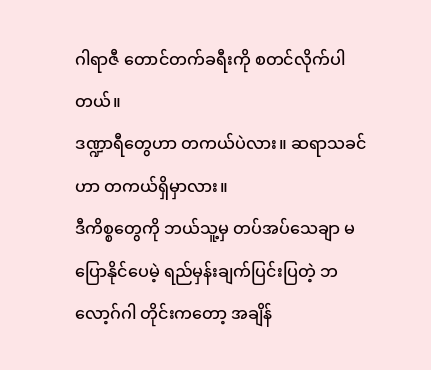ဂါရာဇီ တောင်တက်ခရီးကို စတင်လိုက်ပါတယ်။
ဒဏ္ဍာရီတွေဟာ တကယ်ပဲလား။ ဆရာသခင်ဟာ တကယ်ရှိမှာလား။
ဒီကိစ္စတွေကို ဘယ်သူ့မှ တပ်အပ်သေချာ မပြောနိုင်ပေမဲ့ ရည်မှန်းချက်ပြင်းပြတဲ့ ဘလော့ဂ်ဂါ တိုင်းကတော့ အချိန်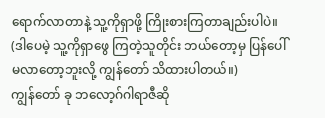ရောက်လာတာနဲ့ သူ့ကိုရှာဖို့ ကြိုးစားကြတာချည်းပါပဲ။
(ဒါပေမဲ့ သူ့ကိုရှာဖွေ ကြတဲ့သူတိုင်း ဘယ်တော့မှ ပြန်ပေါ်မလာတော့ဘူးလို့ ကျွန်တော် သိထားပါတယ်။)
ကျွန်တော် ခု ဘလော့ဂ်ဂါရာဇီဆို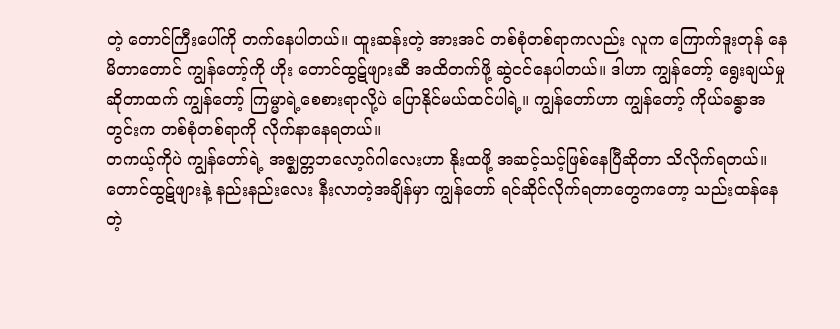တဲ့ တောင်ကြီးပေါ်ကို တက်နေပါတယ်။ ထူးဆန်းတဲ့ အားအင် တစ်စုံတစ်ရာကလည်း လူက ကြောက်ဒူးတုန် နေမိတာတောင် ကျွန်တော့်ကို ဟိုး တောင်ထွဋ်ဖျားဆီ အထိတက်ဖို့ ဆွဲငင်နေပါတယ်။ ဒါဟာ ကျွန်တော့် ရွေးချယ်မှု ဆိုတာထက် ကျွန်တော့် ကြမ္မာရဲ့စေစားရာလို့ပဲ ပြောနိုင်မယ်ထင်ပါရဲ့။ ကျွန်တော်ဟာ ကျွန်တော့် ကိုယ်ခန္ဓာအတွင်းက တစ်စုံတစ်ရာကို လိုက်နာနေရတယ်။
တကယ့်ကိုပဲ ကျွန်တော်ရဲ့ အဇ္ဈတ္တဘလော့ဂ်ဂါလေးဟာ နိုးထဖို့ အဆင့်သင့်ဖြစ်နေပြီဆိုတာ သိလိုက်ရတယ်။
တောင်ထွဋ်ဖျားနဲ့ နည်းနည်းလေး နီးလာတဲ့အချိန်မှာ ကျွန်တော် ရင်ဆိုင်လိုက်ရတာတွေကတော့ သည်းထန်နေတဲ့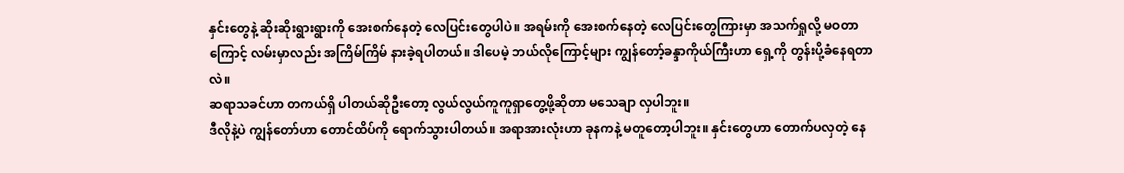နှင်းတွေနဲ့ ဆိုးဆိုးရွားရွားကို အေးစက်နေတဲ့ လေပြင်းတွေပါပဲ။ အရမ်းကို အေးစက်နေတဲ့ လေပြင်းတွေကြားမှာ အသက်ရှုလို့ မဝတာကြောင့် လမ်းမှာလည်း အကြိမ်ကြိမ် နားခဲ့ရပါတယ်။ ဒါပေမဲ့ ဘယ်လိုကြောင့်များ ကျွန်တော့်ခန္ဒာကိုယ်ကြီးဟာ ရှေ့ကို တွန်းပို့ခံနေရတာလဲ။
ဆရာသခင်ဟာ တကယ်ရှိ ပါတယ်ဆိုဦးတော့ လွယ်လွယ်ကူကူရှာတွေ့ဖို့ဆိုတာ မသေချာ လှပါဘူး။
ဒီလိုနဲ့ပဲ ကျွန်တော်ဟာ တောင်ထိပ်ကို ရောက်သွားပါတယ်။ အရာအားလုံးဟာ ခုနကနဲ့ မတူတော့ပါဘူး။ နှင်းတွေဟာ တောက်ပလှတဲ့ နေ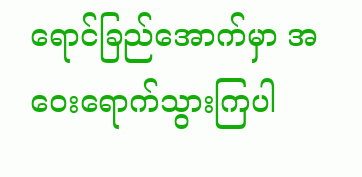ရောင်ခြည်အောက်မှာ အဝေးရောက်သွားကြပါ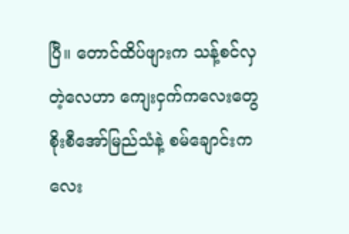ပြီ။ တောင်ထိပ်ဖျားက သန့်စင်လှတဲ့လေဟာ ကျေးငှက်ကလေးတွေ စိုးစီအော်မြည်သံနဲ့ စမ်ချောင်းကလေး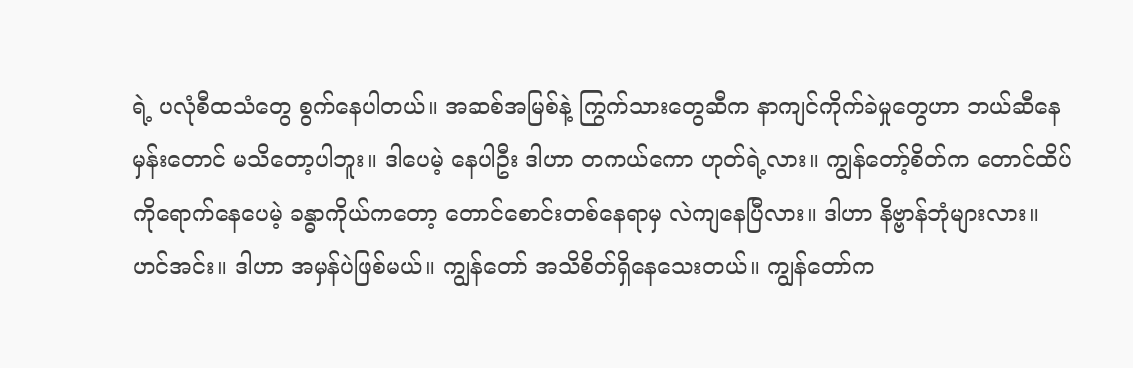ရဲ့ ပလုံစီထသံတွေ စွက်နေပါတယ်။ အဆစ်အမြစ်နဲ့ ကြွက်သားတွေဆီက နာကျင်ကိုက်ခဲမှုတွေဟာ ဘယ်ဆီနေမှန်းတောင် မသိတော့ပါဘူး။ ဒါပေမဲ့ နေပါဦး ဒါဟာ တကယ်ကော ဟုတ်ရဲ့လား။ ကျွန်တော့်စိတ်က တောင်ထိပ်ကိုရောက်နေပေမဲ့ ခန္ဓာကိုယ်ကတော့ တောင်စောင်းတစ်နေရာမှ လဲကျနေပြီလား။ ဒါဟာ နိဗ္ဗာန်ဘုံများလား။
ဟင်အင်း။ ဒါဟာ အမှန်ပဲဖြစ်မယ်။ ကျွန်တော် အသိစိတ်ရှိနေသေးတယ်။ ကျွန်တော်က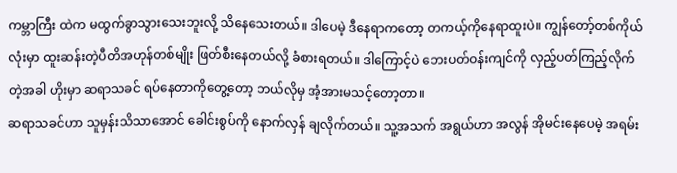ကမ္ဘာကြီး ထဲက မထွက်ခွာသွားသေးဘူးလို့ သိနေသေးတယ်။ ဒါပေမဲ့ ဒီနေရာကတော့ တကယ့်ကိုနေရာထူးပဲ။ ကျွန်တော့်တစ်ကိုယ်လုံးမှာ ထူးဆန်းတဲ့ပီတိအဟုန်တစ်မျိုး ဖြတ်စီးနေတယ်လို့ ခံစားရတယ်။ ဒါကြောင့်ပဲ ဘေးပတ်ဝန်းကျင်ကို လှည့်ပတ်ကြည့်လိုက်တဲ့အခါ ဟိုးမှာ ဆရာသခင် ရပ်နေတာကိုတွေ့တော့ ဘယ်လိုမှ အံ့အားမသင့်တော့တာ။
ဆရာသခင်ဟာ သူမှန်းသိသာအောင် ခေါင်းစွပ်ကို နောက်လှန် ချလိုက်တယ်။ သူ့အသက် အရွယ်ဟာ အလွန် အိုမင်းနေပေမဲ့ အရမ်း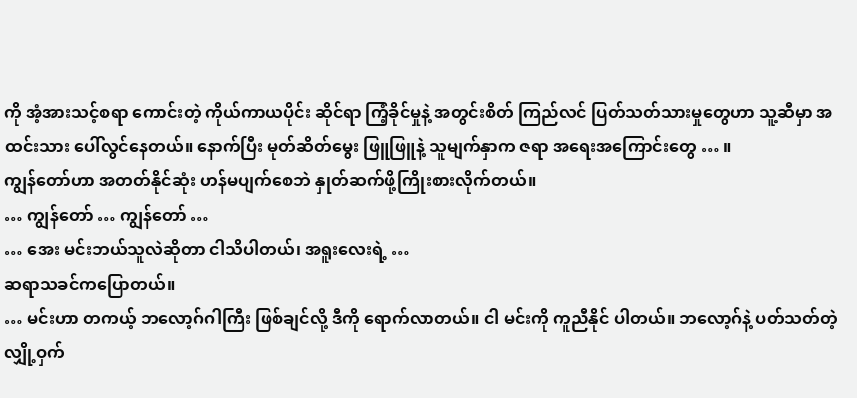ကို အံ့အားသင့်စရာ ကောင်းတဲ့ ကိုယ်ကာယပိုင်း ဆိုင်ရာ ကြံ့ခိုင်မှုနဲ့ အတွင်းစိတ် ကြည်လင် ပြတ်သတ်သားမှုတွေဟာ သူ့ဆီမှာ အထင်းသား ပေါ်လွင်နေတယ်။ နောက်ပြီး မုတ်ဆိတ်မွေး ဖြူဖြူနဲ့ သူမျက်နှာက ဇရာ အရေးအကြောင်းတွေ … ။
ကျွန်တော်ဟာ အတတ်နိုင်ဆုံး ဟန်မပျက်စေဘဲ နှုတ်ဆက်ဖို့ကြိုးစားလိုက်တယ်။
… ကျွန်တော် … ကျွန်တော် …
… အေး မင်းဘယ်သူလဲဆိုတာ ငါသိပါတယ်၊ အရူးလေးရဲ့ …
ဆရာသခင်ကပြောတယ်။
… မင်းဟာ တကယ့် ဘလော့ဂ်ဂါကြီး ဖြစ်ချင်လို့ ဒီကို ရောက်လာတယ်။ ငါ မင်းကို ကူညီနိုင် ပါတယ်။ ဘလော့ဂ်နဲ့ ပတ်သတ်တဲ့ လျှို့ဝှက်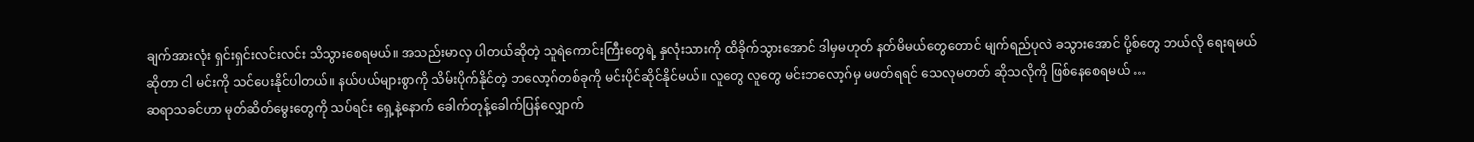ချက်အားလုံး ရှင်းရှင်းလင်းလင်း သိသွားစေရမယ်။ အသည်းမာလှ ပါတယ်ဆိုတဲ့ သူရဲကောင်းကြီးတွေရဲ့ နှလုံးသားကို ထိခိုက်သွားအောင် ဒါမှမဟုတ် နတ်မိမယ်တွေတောင် မျက်ရည်ပုလဲ ခသွားအောင် ပို့စ်တွေ ဘယ်လို ရေးရမယ်ဆိုတာ ငါ မင်းကို သင်ပေးနိုင်ပါတယ်။ နယ်ပယ်များစွာကို သိမ်းပိုက်နိုင်တဲ့ ဘလော့ဂ်တစ်ခုကို မင်းပိုင်ဆိုင်နိုင်မယ်။ လူတွေ လူတွေ မင်းဘလော့ဂ်မှ မဖတ်ရရင် သေလုမတတ် ဆိုသလိုကို ဖြစ်နေစေရမယ် …
ဆရာသခင်ဟာ မုတ်ဆိတ်မွေးတွေကို သပ်ရင်း ရှေ့နဲ့နောက် ခေါက်တုန့်ခေါက်ပြန်လျှောက်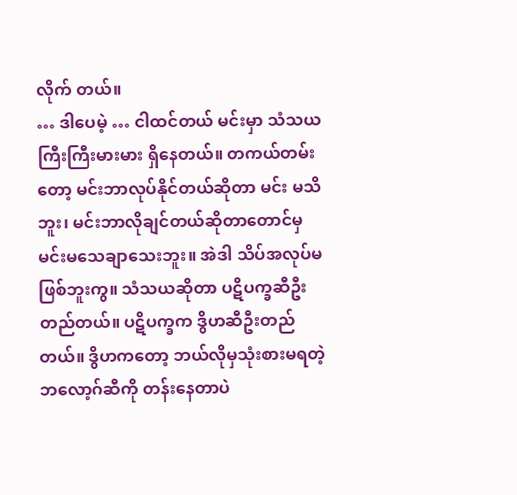လိုက် တယ်။
… ဒါပေမဲ့ … ငါထင်တယ် မင်းမှာ သံသယကြီးကြီးမားမား ရှိနေတယ်။ တကယ်တမ်းတော့ မင်းဘာလုပ်နိုင်တယ်ဆိုတာ မင်း မသိဘူး၊ မင်းဘာလိုချင်တယ်ဆိုတာတောင်မှ မင်းမသေချာသေးဘူး။ အဲဒါ သိပ်အလုပ်မဖြစ်ဘူးကွ။ သံသယဆိုတာ ပဋိပက္ခဆီဦးတည်တယ်။ ပဋိပက္ခက ဒွိဟဆီဦးတည်တယ်။ ဒွိဟကတော့ ဘယ်လိုမှသုံးစားမရတဲ့ ဘလော့ဂ်ဆီကို တန်းနေတာပဲ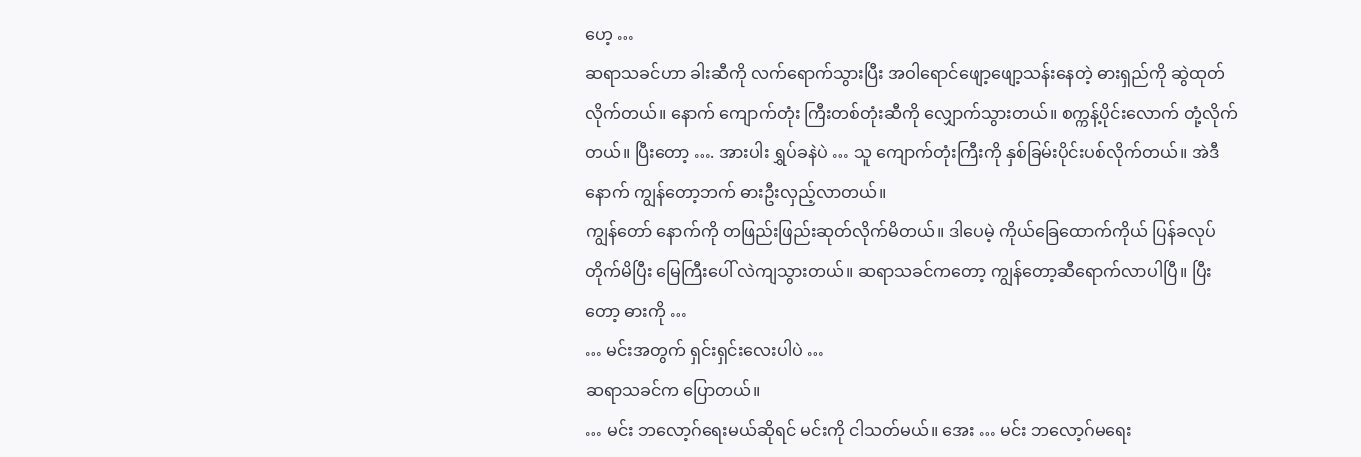ဟေ့ …
ဆရာသခင်ဟာ ခါးဆီကို လက်ရောက်သွားပြီး အဝါရောင်ဖျော့ဖျော့သန်းနေတဲ့ ဓားရှည်ကို ဆွဲထုတ်လိုက်တယ်။ နောက် ကျောက်တုံး ကြီးတစ်တုံးဆီကို လျှောက်သွားတယ်။ စက္ကန့်ပိုင်းလောက် တုံ့လိုက်တယ်။ ပြီးတော့ …. အားပါး ရွှပ်ခနဲပဲ … သူ ကျောက်တုံးကြီးကို နှစ်ခြမ်းပိုင်းပစ်လိုက်တယ်။ အဲဒီနောက် ကျွန်တော့ဘက် ဓားဦးလှည့်လာတယ်။
ကျွန်တော် နောက်ကို တဖြည်းဖြည်းဆုတ်လိုက်မိတယ်။ ဒါပေမဲ့ ကိုယ်ခြေထောက်ကိုယ် ပြန်ခလုပ်တိုက်မိပြီး မြေကြီးပေါ် လဲကျသွားတယ်။ ဆရာသခင်ကတော့ ကျွန်တော့ဆီရောက်လာပါပြီ။ ပြီးတော့ ဓားကို …
… မင်းအတွက် ရှင်းရှင်းလေးပါပဲ …
ဆရာသခင်က ပြောတယ်။
… မင်း ဘလော့ဂ်ရေးမယ်ဆိုရင် မင်းကို ငါသတ်မယ်။ အေး … မင်း ဘလော့ဂ်မရေး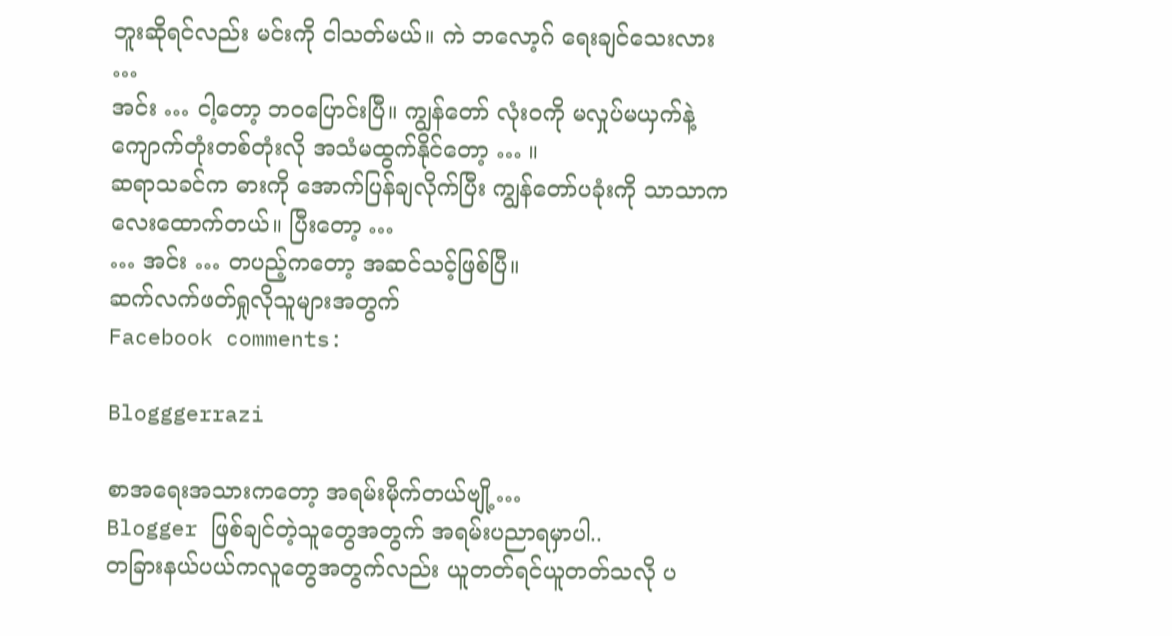ဘူးဆိုရင်လည်း မင်းကို ငါသတ်မယ်။ ကဲ ဘလော့ဂ် ရေးချင်သေးလား …
အင်း … ငါ့တော့ ဘဝပြောင်းပြီ။ ကျွန်တော် လုံးဝကို မလှုပ်မယှက်နဲ့ ကျောက်တုံးတစ်တုံးလို အသံမထွက်နိုင်တော့ … ။
ဆရာသခင်က ဓားကို အောက်ပြန်ချလိုက်ပြီး ကျွန်တော်ပခုံးကို သာသာကလေးထောက်တယ်။ ပြီးတော့ …
… အင်း … တပည့်ကတော့ အဆင်သင့်ဖြစ်ပြီ။
ဆက်လက်ဖတ်ရှုလိုသူများအတွက်
Facebook comments:

Blogggerrazi

စာအရေးအသားကတော့ အရမ်းမိုက်တယ်ဗျို့…
Blogger ဖြစ်ချင်တဲ့သူတွေအတွက် အရမ်းပညာရမှာပါ..
တခြားနယ်ပယ်ကလူတွေအတွက်လည်း ယူတတ်ရင်ယူတတ်သလို ပ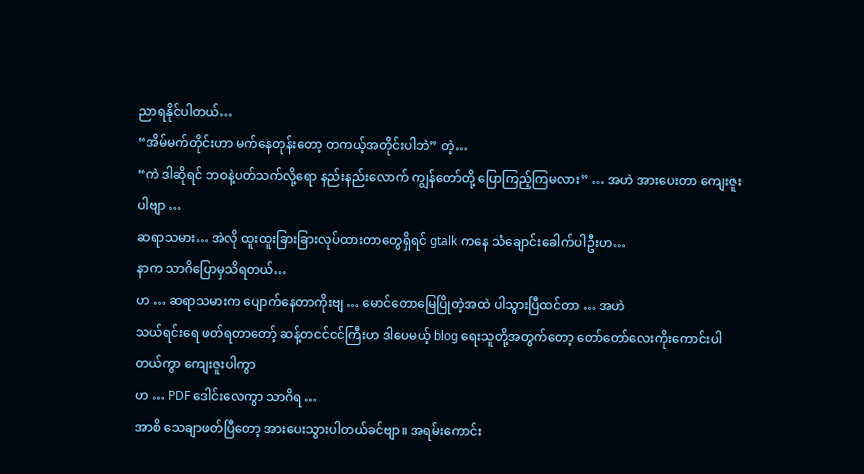ညာရနိုင်ပါတယ်…
“အိမ်မက်တိုင်းဟာ မက်နေတုန်းတော့ တကယ့်အတိုင်းပါဘဲ” တဲ့…
“ကဲ ဒါဆိုရင် ဘဝနဲ့ပတ်သက်လို့ရော နည်းနည်းလောက် ကျွန်တော်တို့ ပြောကြည့်ကြမလား” … အဟဲ အားပေးတာ ကျေးဇူးပါဗျာ …
ဆရာသမား… အဲလို ထူးထူးခြားခြားလုပ်ထားတာတွေရှိရင် gtalk ကနေ သံချောင်းခေါက်ပါဦးဟ…
နာက သာဂိပြောမှသိရတယ်…
ဟ … ဆရာသမားက ပျောက်နေတာကိုးဗျ … မောင်တောမြေပြိုတဲ့အထဲ ပါသွားပြီထင်တာ … အဟဲ
သယ်ရင်းရေ ဖတ်ရတာတော့် ဆန့်တငင်ငင်ကြီးဟ ဒါပေမယ့် blog ရေးသူတို့အတွက်တော့ တော်တော်လေးကိုးကောင်းပါတယ်ကွာ ကျေးဇူးပါကွာ
ဟ … PDF ဒေါင်းလေကွာ သာဂိရ …
အာစိ သေချာဖတ်ပြီတော့ အားပေးသွားပါတယ်ခင်ဗျာ။ အရမ်းကောင်း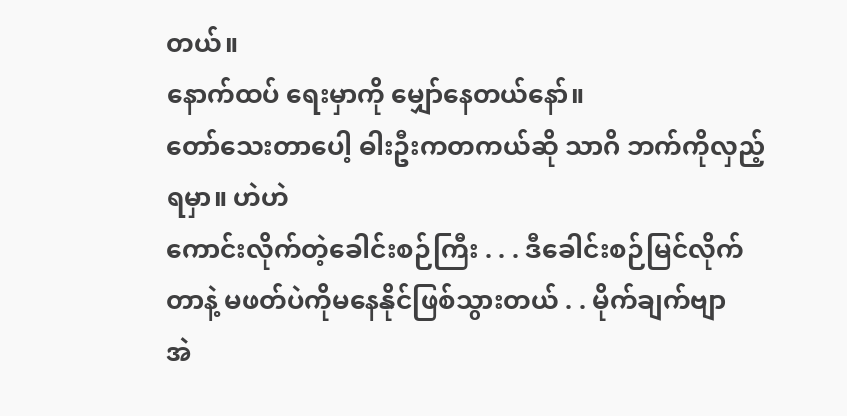တယ်။
နောက်ထပ် ရေးမှာကို မျှော်နေတယ်နော်။
တော်သေးတာပေါ့ ဓါးဦးကတကယ်ဆို သာဂိ ဘက်ကိုလှည့်ရမှာ။ ဟဲဟဲ
ကောင်းလိုက်တဲ့ခေါင်းစဉ်ကြီး . . . ဒီခေါင်းစဉ်မြင်လိုက်တာနဲ့ မဖတ်ပဲကိုမနေနိုင်ဖြစ်သွားတယ် . . မိုက်ချက်ဗျာ
အဲ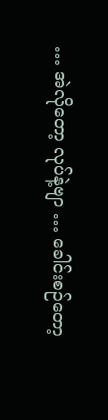… အဲလိုတော့ လုပ်နဲ့ဗျာ … ခေါင်းစဉ်တော့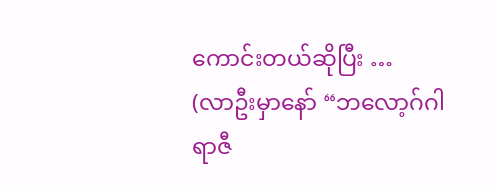ကောင်းတယ်ဆိုပြီး …
(လာဦးမှာနော် “ဘလော့ဂ်ဂါရာဇီ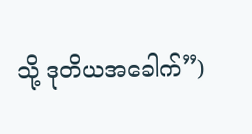သို့ ဒုတိယအခေါက်”)